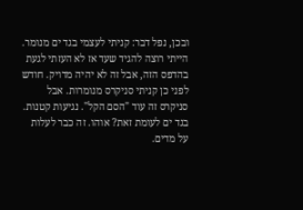ובכן, נפל דבר: קניתי לעצמי בגד ים מנומר. הייתי רוצה להגיד שעד אז לא העזתי לגעת בהדפס הזה, אבל זה לא יהיה מדויק. חודש לפני כן קניתי סניקרס מנומרות. אבל סניקרס זה עוד "הסם הקל". נגיעות קטנות. בגד ים לעומת זאת? אוהו. זה כבר לעלות על מדים.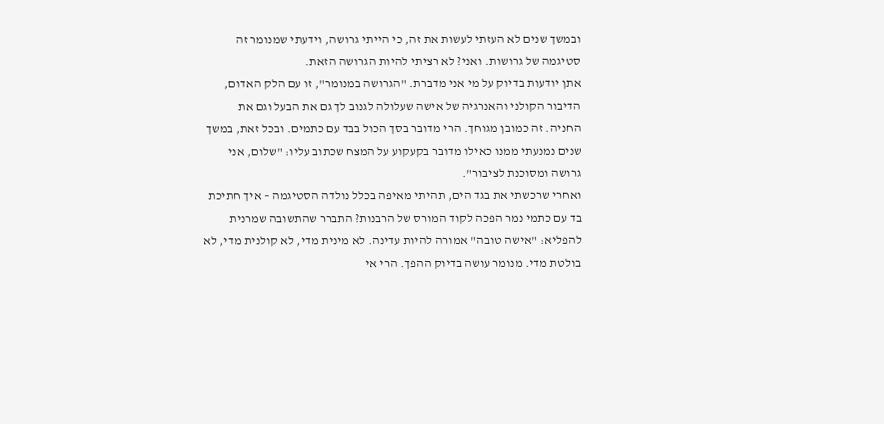ובמשך שנים לא העזתי לעשות את זה, כי הייתי גרושה, וידעתי שמנומר זה סטיגמה של גרושות. ואני? לא רציתי להיות הגרושה הזאת.
אתן יודעות בדיוק על מי אני מדברת. "הגרושה במנומר", זו עם הלק האדום, הדיבור הקולני והאנרגיה של אישה שעלולה לגנוב לך גם את הבעל וגם את החניה. זה כמובן מגוחך. הרי מדובר בסך הכול בבד עם כתמים. ובכל זאת, במשך שנים נמנעתי ממנו כאילו מדובר בקעקוע על המצח שכתוב עליו: "שלום, אני גרושה ומסוכנת לציבור".
ואחרי שרכשתי את בגד הים, תהיתי מאיפה בכלל נולדה הסטיגמה – איך חתיכת בד עם כתמי נמר הפכה לקוד המורס של הרבנות? התברר שהתשובה שמרנית להפליא: "אישה טובה" אמורה להיות עדינה. לא מינית מדי, לא קולנית מדי, לא בולטת מדי. מנומר עושה בדיוק ההפך. הרי אי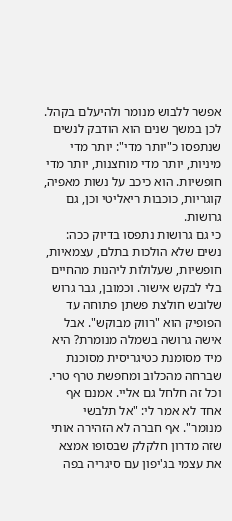אפשר ללבוש מנומר ולהיעלם בקהל. לכן במשך שנים הוא הודבק לנשים שנתפסו כ"יותר מדי": יותר מדי מיניות, יותר מדי מוחצנות, יותר מדי חופשיות. הוא כיכב על נשות מאפיה, קוגריות, כוכבות ריאליטי וכן, גם גרושות.
כי גם גרושות נתפסו בדיוק ככה: נשים שלא הולכות בתלם, עצמאיות, חופשיות, שעלולות ליהנות מהחיים בלי לבקש אישור. וכמובן, גבר גרוש שלובש חולצת פשתן פתוחה עד הפופיק הוא "רווק מבוקש". אבל אישה גרושה בשמלה מנומרת? היא מיד מסומנת כטיגריסית מסוכנת שברחה מהכלוב ומחפשת טרף טרי.
וכל זה חלחל גם אליי. אמנם אף אחד לא אמר לי: "אל תלבשי מנומר". אף חברה לא הזהירה אותי שזה מדרון חלקלק שבסופו אמצא את עצמי בג'יפון עם סיגריה בפה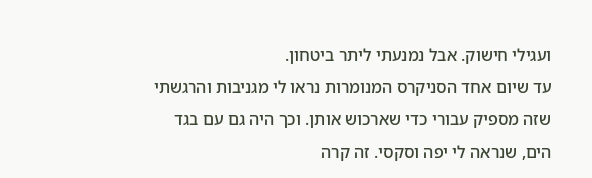ועגילי חישוק. אבל נמנעתי ליתר ביטחון.
עד שיום אחד הסניקרס המנומרות נראו לי מגניבות והרגשתי שזה מספיק עבורי כדי שארכוש אותן. וכך היה גם עם בגד הים, שנראה לי יפה וסקסי. זה קרה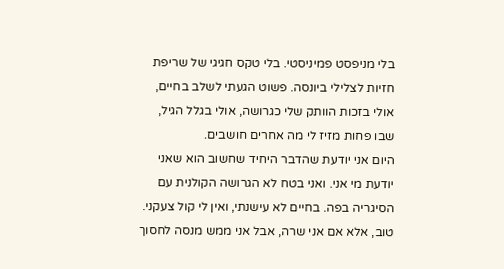בלי מניפסט פמיניסטי. בלי טקס חגיגי של שריפת חזיות לצלילי ביונסה. פשוט הגעתי לשלב בחיים, אולי בזכות הוותק שלי כגרושה, אולי בגלל הגיל, שבו פחות מזיז לי מה אחרים חושבים.
היום אני יודעת שהדבר היחיד שחשוב הוא שאני יודעת מי אני. ואני בטח לא הגרושה הקולנית עם הסיגריה בפה. בחיים לא עישנתי, ואין לי קול צעקני. טוב, אלא אם אני שרה, אבל אני ממש מנסה לחסוך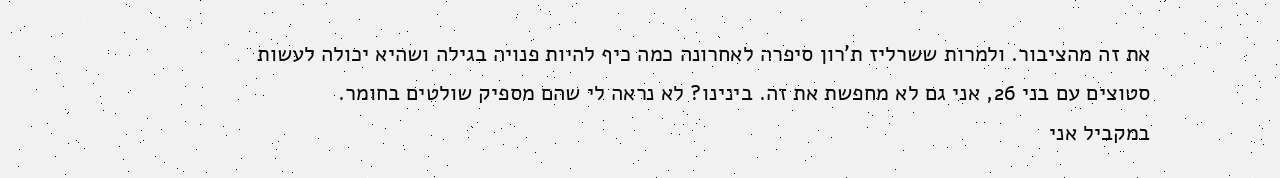את זה מהציבור. ולמרות ששרליז ת'רון סיפרה לאחרונה כמה כיף להיות פנויה בגילה ושהיא יכולה לעשות סטוצים עם בני 26, אני גם לא מחפשת את זה. בינינו? לא נראה לי שהם מספיק שולטים בחומר.
במקביל אני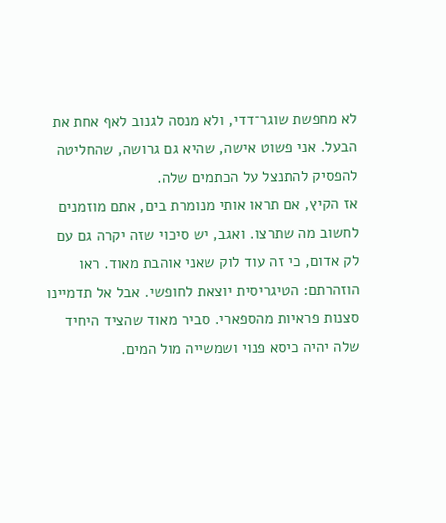לא מחפשת שוגר־דדי, ולא מנסה לגנוב לאף אחת את הבעל. אני פשוט אישה, שהיא גם גרושה, שהחליטה להפסיק להתנצל על הכתמים שלה.
אז הקיץ, אם תראו אותי מנומרת בים, אתם מוזמנים לחשוב מה שתרצו. ואגב, יש סיכוי שזה יקרה גם עם לק אדום, כי זה עוד לוק שאני אוהבת מאוד. ראו הוזהרתם: הטיגריסית יוצאת לחופשי. אבל אל תדמיינו סצנות פראיות מהספארי. סביר מאוד שהציד היחיד שלה יהיה כיסא פנוי ושמשייה מול המים.